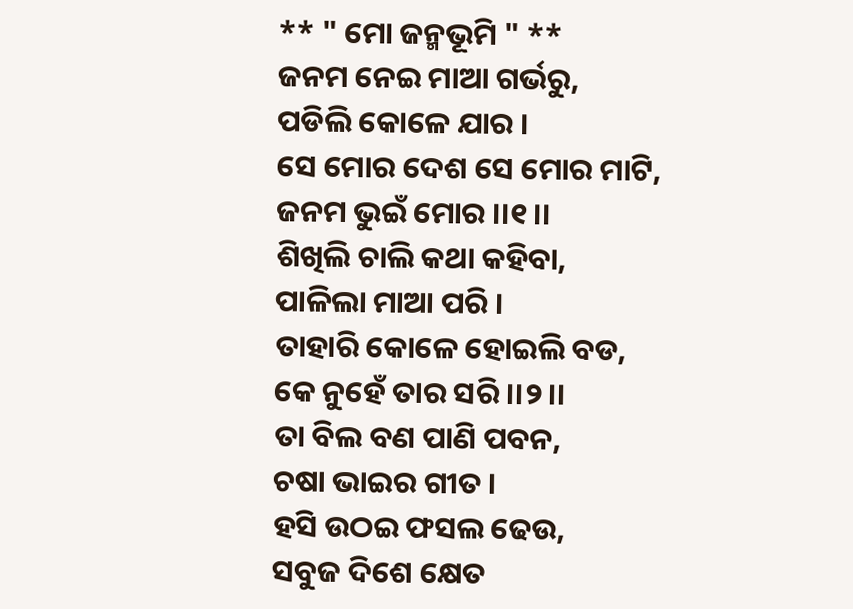** " ମୋ ଜନ୍ମଭୂମି " **
ଜନମ ନେଇ ମାଆ ଗର୍ଭରୁ,
ପଡିଲି କୋଳେ ଯାର ।
ସେ ମୋର ଦେଶ ସେ ମୋର ମାଟି,
ଜନମ ଭୁଇଁ ମୋର ।।୧।।
ଶିଖିଲି ଚାଲି କଥା କହିବା,
ପାଳିଲା ମାଆ ପରି ।
ତାହାରି କୋଳେ ହୋଇଲି ବଡ,
କେ ନୁହେଁ ତାର ସରି ।।୨।।
ତା ବିଲ ବଣ ପାଣି ପବନ,
ଚଷା ଭାଇର ଗୀତ ।
ହସି ଉଠଇ ଫସଲ ଢେଉ,
ସବୁଜ ଦିଶେ କ୍ଷେତ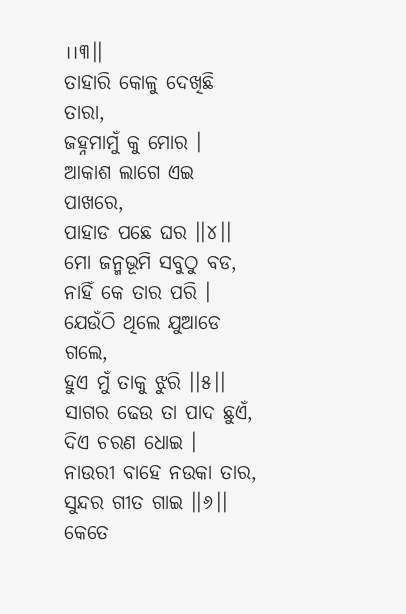।।୩।।
ତାହାରି କୋଳୁ ଦେଖିଛି ତାରା,
ଜହ୍ନମାମୁଁ କୁ ମୋର ।
ଆକାଶ ଲାଗେ ଏଇ ପାଖରେ,
ପାହାଡ ପଛେ ଘର ।।୪।।
ମୋ ଜନ୍ମଭୂମି ସବୁଠୁ ବଡ,
ନାହିଁ କେ ତାର ପରି ।
ଯେଉଁଠି ଥିଲେ ଯୁଆଡେ ଗଲେ,
ହୁଏ ମୁଁ ତାକୁ ଝୁରି ।।୫।।
ସାଗର ଢେଉ ତା ପାଦ ଛୁଏଁ,
ଦିଏ ଚରଣ ଧୋଇ ।
ନାଉରୀ ବାହେ ନଉକା ତାର,
ସୁନ୍ଦର ଗୀତ ଗାଇ ।।୬।।
କେତେ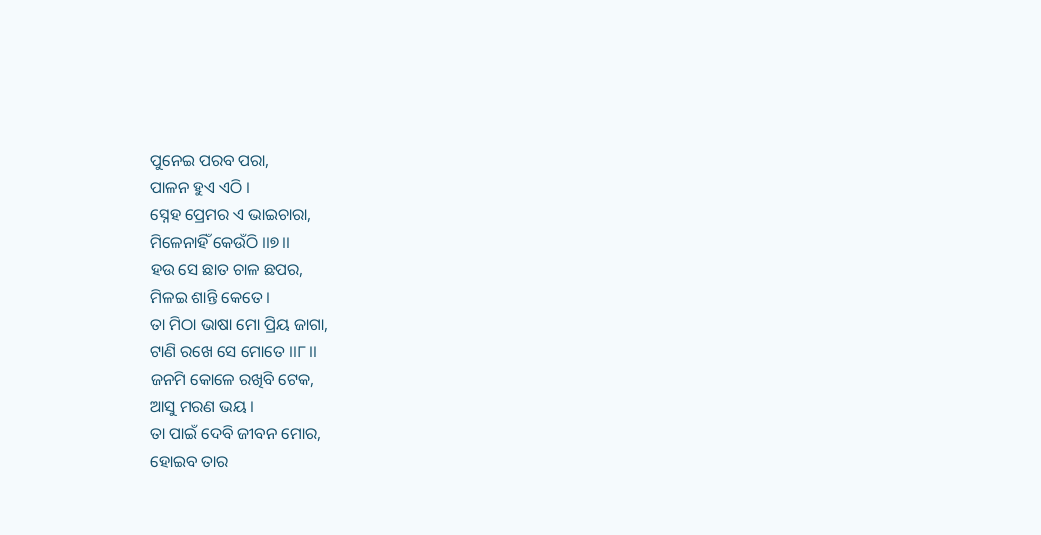ପୁନେଇ ପରବ ପରା,
ପାଳନ ହୁଏ ଏଠି ।
ସ୍ନେହ ପ୍ରେମର ଏ ଭାଇଚାରା,
ମିଳେନାହିଁ କେଉଁଠି ।।୭।।
ହଉ ସେ ଛାତ ଚାଳ ଛପର,
ମିଳଇ ଶାନ୍ତି କେତେ।
ତା ମିଠା ଭାଷା ମୋ ପ୍ରିୟ ଜାଗା,
ଟାଣି ରଖେ ସେ ମୋତେ ।।୮।।
ଜନମି କୋଳେ ରଖିବି ଟେକ,
ଆସୁ ମରଣ ଭୟ ।
ତା ପାଇଁ ଦେବି ଜୀବନ ମୋର,
ହୋଇବ ତାର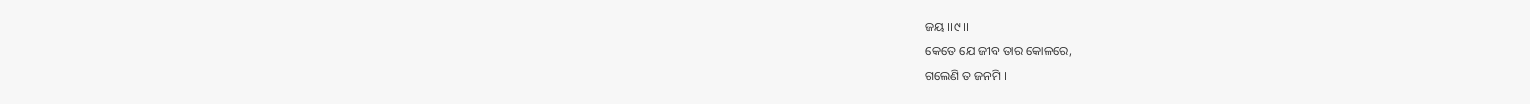ଜୟ ।।୯।।
କେତେ ଯେ ଜୀବ ତାର କୋଳରେ,
ଗଲେଣି ତ ଜନମି ।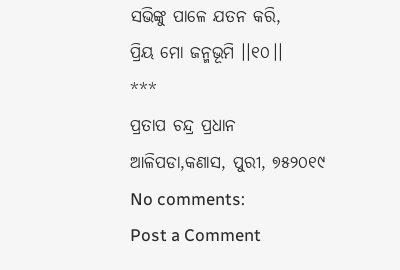ସଭିଙ୍କୁ ପାଳେ ଯତନ କରି,
ପ୍ରିୟ ମୋ ଜନ୍ମଭୂମି ।।୧୦।।
***
ପ୍ରତାପ ଚନ୍ଦ୍ର ପ୍ରଧାନ
ଆଳିପଡା,କଣାସ, ପୁରୀ, ୭୫୨୦୧୯
No comments:
Post a Comment